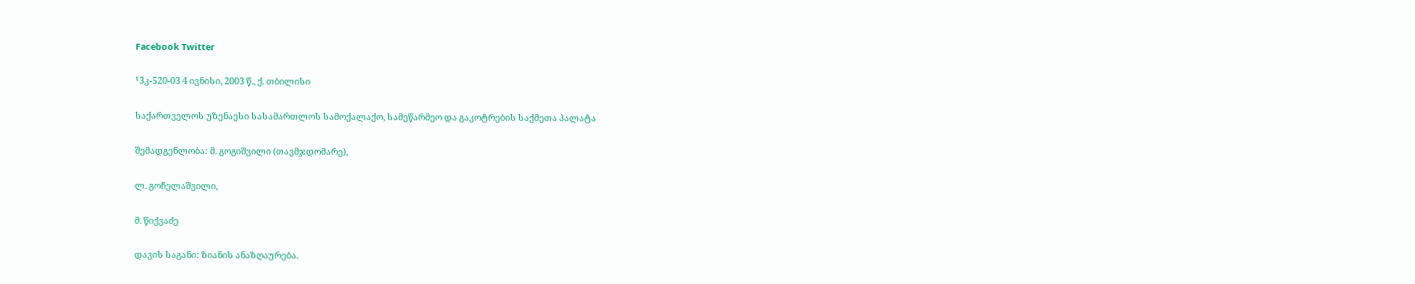Facebook Twitter

¹3კ-520-03 4 ივნისი, 2003 წ., ქ. თბილისი

საქართველოს უზენაესი სასამართლოს სამოქალაქო, სამეწარმეო და გაკოტრების საქმეთა პალატა

შემადგენლობა: მ. გოგიშვილი (თავმჯდომარე),

ლ. გოჩელაშვილი,

მ. წიქვაძე

დავის საგანი: ზიანის ანაზღაურება.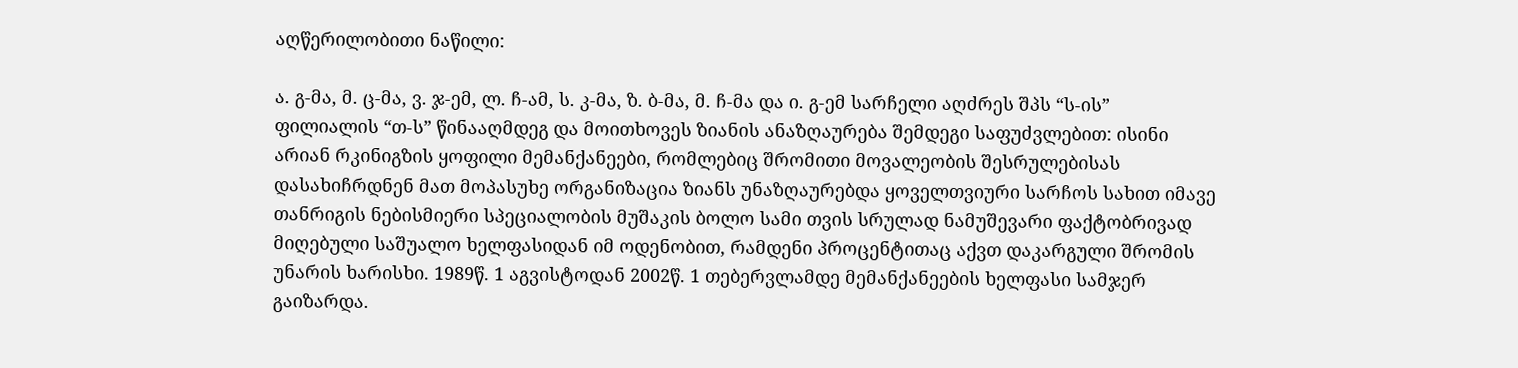აღწერილობითი ნაწილი:

ა. გ-მა, მ. ც-მა, ვ. ჯ-ემ, ლ. ჩ-ამ, ს. კ-მა, ზ. ბ-მა, მ. ჩ-მა და ი. გ-ემ სარჩელი აღძრეს შპს “ს-ის” ფილიალის “თ-ს” წინააღმდეგ და მოითხოვეს ზიანის ანაზღაურება შემდეგი საფუძვლებით: ისინი არიან რკინიგზის ყოფილი მემანქანეები, რომლებიც შრომითი მოვალეობის შესრულებისას დასახიჩრდნენ მათ მოპასუხე ორგანიზაცია ზიანს უნაზღაურებდა ყოველთვიური სარჩოს სახით იმავე თანრიგის ნებისმიერი სპეციალობის მუშაკის ბოლო სამი თვის სრულად ნამუშევარი ფაქტობრივად მიღებული საშუალო ხელფასიდან იმ ოდენობით, რამდენი პროცენტითაც აქვთ დაკარგული შრომის უნარის ხარისხი. 1989წ. 1 აგვისტოდან 2002წ. 1 თებერვლამდე მემანქანეების ხელფასი სამჯერ გაიზარდა.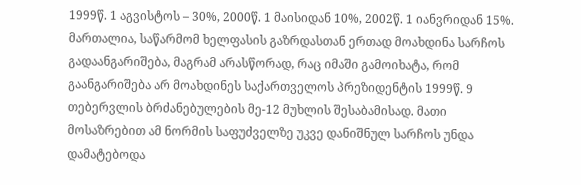1999წ. 1 აგვისტოს – 30%, 2000წ. 1 მაისიდან 10%, 2002წ. 1 იანვრიდან 15%. მართალია, საწარმომ ხელფასის გაზრდასთან ერთად მოახდინა სარჩოს გადაანგარიშება, მაგრამ არასწორად, რაც იმაში გამოიხატა, რომ გაანგარიშება არ მოახდინეს საქართველოს პრეზიდენტის 1999წ. 9 თებერვლის ბრძანებულების მე-12 მუხლის შესაბამისად. მათი მოსაზრებით ამ ნორმის საფუძველზე უკვე დანიშნულ სარჩოს უნდა დამატებოდა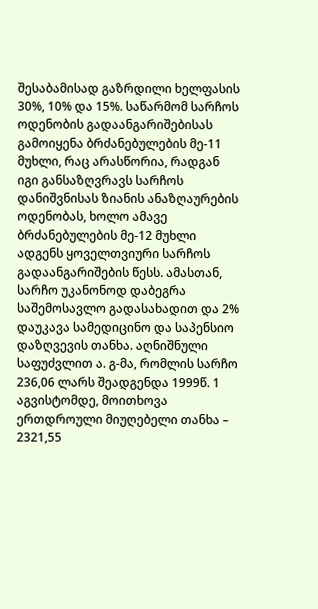შესაბამისად გაზრდილი ხელფასის 30%, 10% და 15%. საწარმომ სარჩოს ოდენობის გადაანგარიშებისას გამოიყენა ბრძანებულების მე-11 მუხლი, რაც არასწორია, რადგან იგი განსაზღვრავს სარჩოს დანიშვნისას ზიანის ანაზღაურების ოდენობას, ხოლო ამავე ბრძანებულების მე-12 მუხლი ადგენს ყოველთვიური სარჩოს გადაანგარიშების წესს. ამასთან, სარჩო უკანონოდ დაბეგრა საშემოსავლო გადასახადით და 2% დაუკავა სამედიცინო და საპენსიო დაზღვევის თანხა. აღნიშნული საფუძვლით ა. გ-მა, რომლის სარჩო 236,06 ლარს შეადგენდა 1999წ. 1 აგვისტომდე, მოითხოვა ერთდროული მიუღებელი თანხა – 2321,55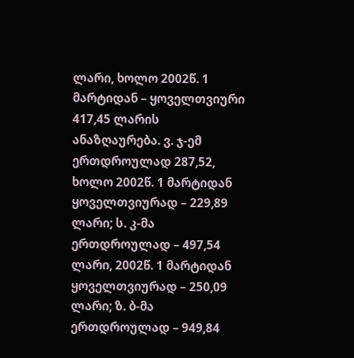ლარი, ხოლო 2002წ. 1 მარტიდან – ყოველთვიური 417,45 ლარის ანაზღაურება. ვ. ჯ-ემ ერთდროულად 287,52, ხოლო 2002წ. 1 მარტიდან ყოველთვიურად – 229,89 ლარი; ს. კ-მა ერთდროულად – 497,54 ლარი, 2002წ. 1 მარტიდან ყოველთვიურად – 250,09 ლარი; ზ. ბ-მა ერთდროულად – 949,84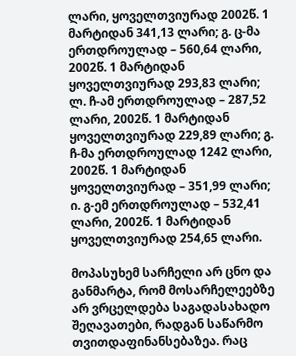ლარი, ყოველთვიურად 2002წ. 1 მარტიდან 341,13 ლარი; გ. ც-მა ერთდროულად – 560,64 ლარი, 2002წ. 1 მარტიდან ყოველთვიურად 293,83 ლარი; ლ. ჩ-ამ ერთდროულად – 287,52 ლარი, 2002წ. 1 მარტიდან ყოველთვიურად 229,89 ლარი; გ. ჩ-მა ერთდროულად 1242 ლარი, 2002წ. 1 მარტიდან ყოველთვიურად – 351,99 ლარი; ი. გ-ემ ერთდროულად – 532,41 ლარი, 2002წ. 1 მარტიდან ყოველთვიურად 254,65 ლარი.

მოპასუხემ სარჩელი არ ცნო და განმარტა, რომ მოსარჩელეებზე არ ვრცელდება საგადასახადო შეღავათები, რადგან საწარმო თვითდაფინანსებაზეა. რაც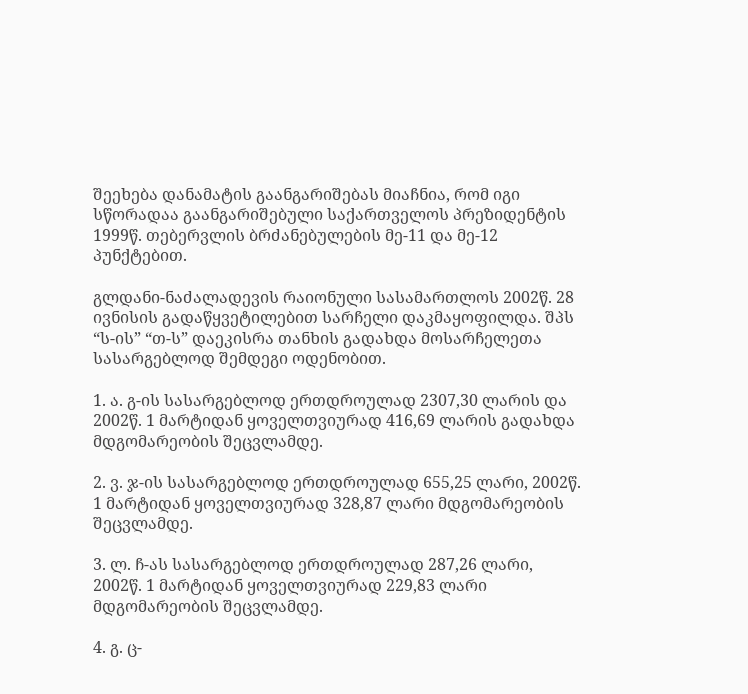შეეხება დანამატის გაანგარიშებას მიაჩნია, რომ იგი სწორადაა გაანგარიშებული საქართველოს პრეზიდენტის 1999წ. თებერვლის ბრძანებულების მე-11 და მე-12 პუნქტებით.

გლდანი-ნაძალადევის რაიონული სასამართლოს 2002წ. 28 ივნისის გადაწყვეტილებით სარჩელი დაკმაყოფილდა. შპს “ს-ის” “თ-ს” დაეკისრა თანხის გადახდა მოსარჩელეთა სასარგებლოდ შემდეგი ოდენობით.

1. ა. გ-ის სასარგებლოდ ერთდროულად 2307,30 ლარის და 2002წ. 1 მარტიდან ყოველთვიურად 416,69 ლარის გადახდა მდგომარეობის შეცვლამდე.

2. ვ. ჯ-ის სასარგებლოდ ერთდროულად 655,25 ლარი, 2002წ. 1 მარტიდან ყოველთვიურად 328,87 ლარი მდგომარეობის შეცვლამდე.

3. ლ. ჩ-ას სასარგებლოდ ერთდროულად 287,26 ლარი, 2002წ. 1 მარტიდან ყოველთვიურად 229,83 ლარი მდგომარეობის შეცვლამდე.

4. გ. ც-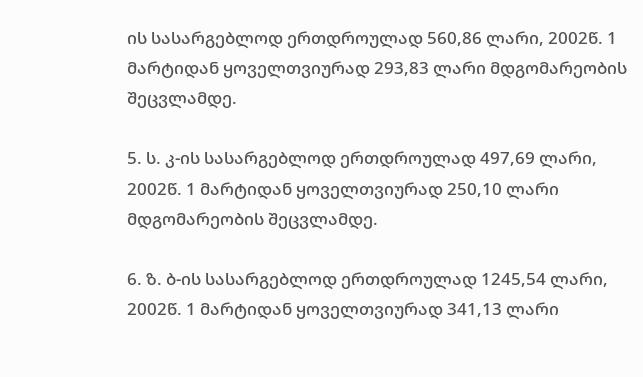ის სასარგებლოდ ერთდროულად 560,86 ლარი, 2002წ. 1 მარტიდან ყოველთვიურად 293,83 ლარი მდგომარეობის შეცვლამდე.

5. ს. კ-ის სასარგებლოდ ერთდროულად 497,69 ლარი, 2002წ. 1 მარტიდან ყოველთვიურად 250,10 ლარი მდგომარეობის შეცვლამდე.

6. ზ. ბ-ის სასარგებლოდ ერთდროულად 1245,54 ლარი, 2002წ. 1 მარტიდან ყოველთვიურად 341,13 ლარი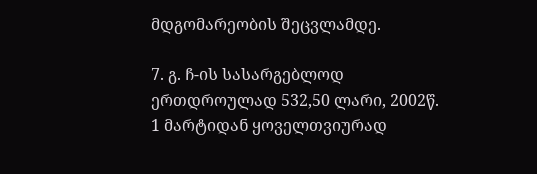მდგომარეობის შეცვლამდე.

7. გ. ჩ-ის სასარგებლოდ ერთდროულად 532,50 ლარი, 2002წ. 1 მარტიდან ყოველთვიურად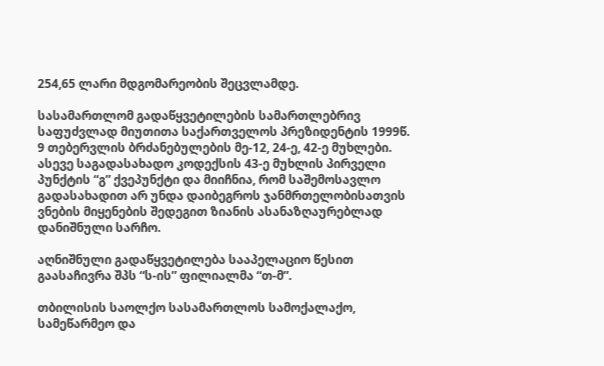254,65 ლარი მდგომარეობის შეცვლამდე.

სასამართლომ გადაწყვეტილების სამართლებრივ საფუძვლად მიუთითა საქართველოს პრეზიდენტის 1999წ. 9 თებერვლის ბრძანებულების მე-12, 24-ე, 42-ე მუხლები. ასევე საგადასახადო კოდექსის 43-ე მუხლის პირველი პუნქტის “გ” ქვეპუნქტი და მიიჩნია, რომ საშემოსავლო გადასახადით არ უნდა დაიბეგროს ჯანმრთელობისათვის ვნების მიყენების შედეგით ზიანის ასანაზღაურებლად დანიშნული სარჩო.

აღნიშნული გადაწყვეტილება სააპელაციო წესით გაასაჩივრა შპს “ს-ის” ფილიალმა “თ-მ”.

თბილისის საოლქო სასამართლოს სამოქალაქო, სამეწარმეო და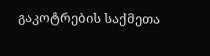გაკოტრების საქმეთა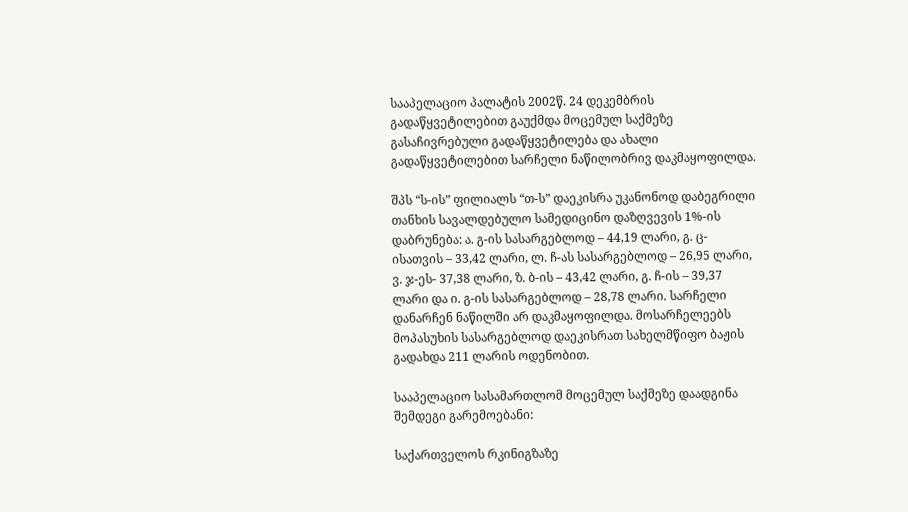სააპელაციო პალატის 2002წ. 24 დეკემბრის გადაწყვეტილებით გაუქმდა მოცემულ საქმეზე გასაჩივრებული გადაწყვეტილება და ახალი გადაწყვეტილებით სარჩელი ნაწილობრივ დაკმაყოფილდა.

შპს “ს-ის” ფილიალს “თ-ს” დაეკისრა უკანონოდ დაბეგრილი თანხის სავალდებულო სამედიცინო დაზღვევის 1%-ის დაბრუნება: ა. გ-ის სასარგებლოდ – 44,19 ლარი, გ. ც-ისათვის – 33,42 ლარი, ლ. ჩ-ას სასარგებლოდ – 26,95 ლარი, ვ. ჯ-ეს- 37,38 ლარი, ზ. ბ-ის – 43,42 ლარი, გ. ჩ-ის – 39,37 ლარი და ი. გ-ის სასარგებლოდ – 28,78 ლარი. სარჩელი დანარჩენ ნაწილში არ დაკმაყოფილდა. მოსარჩელეებს მოპასუხის სასარგებლოდ დაეკისრათ სახელმწიფო ბაჟის გადახდა 211 ლარის ოდენობით.

სააპელაციო სასამართლომ მოცემულ საქმეზე დაადგინა შემდეგი გარემოებანი:

საქართველოს რკინიგზაზე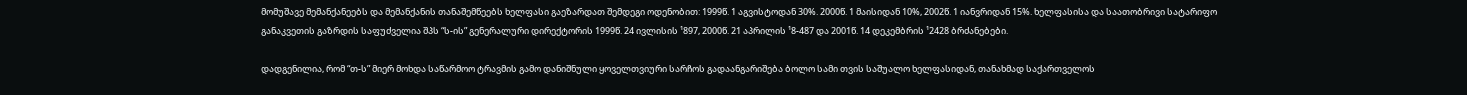მომუშავე მემანქანეებს და მემანქანის თანაშემწეებს ხელფასი გაეზარდათ შემდეგი ოდენობით: 1999წ. 1 აგვისტოდან 30%. 2000წ. 1 მაისიდან 10%, 2002წ. 1 იანვრიდან 15%. ხელფასისა და საათობრივი სატარიფო განაკვეთის გაზრდის საფუძველია შპს “ს-ის” გენერალური დირექტორის 1999წ. 24 ივლისის ¹897, 2000წ. 21 აპრილის ¹8-487 და 2001წ. 14 დეკემბრის ¹2428 ბრძანებები.

დადგენილია, რომ “თ-ს” მიერ მოხდა საწარმოო ტრავმის გამო დანიშნული ყოველთვიური სარჩოს გადაანგარიშება ბოლო სამი თვის საშუალო ხელფასიდან, თანახმად საქართველოს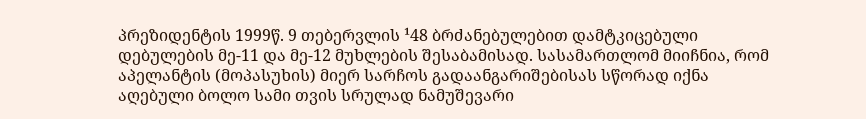პრეზიდენტის 1999წ. 9 თებერვლის ¹48 ბრძანებულებით დამტკიცებული დებულების მე-11 და მე-12 მუხლების შესაბამისად. სასამართლომ მიიჩნია, რომ აპელანტის (მოპასუხის) მიერ სარჩოს გადაანგარიშებისას სწორად იქნა აღებული ბოლო სამი თვის სრულად ნამუშევარი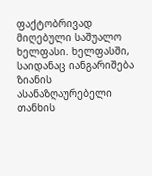ფაქტობრივად მიღებული საშუალო ხელფასი. ხელფასში, საიდანაც იანგარიშება ზიანის ასანაზღაურებელი თანხის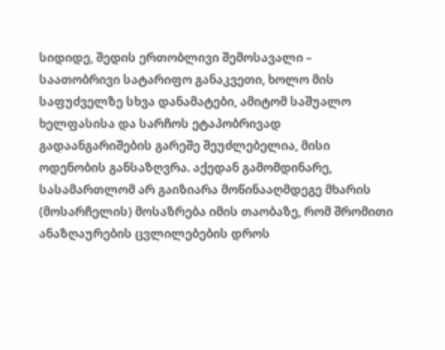სიდიდე, შედის ერთობლივი შემოსავალი – საათობრივი სატარიფო განაკვეთი, ხოლო მის საფუძველზე სხვა დანამატები, ამიტომ საშუალო ხელფასისა და სარჩოს ეტაპობრივად გადაანგარიშების გარეშე შეუძლებელია, მისი ოდენობის განსაზღვრა. აქედან გამომდინარე, სასამართლომ არ გაიზიარა მოწინააღმდეგე მხარის (მოსარჩელის) მოსაზრება იმის თაობაზე, რომ შრომითი ანაზღაურების ცვლილებების დროს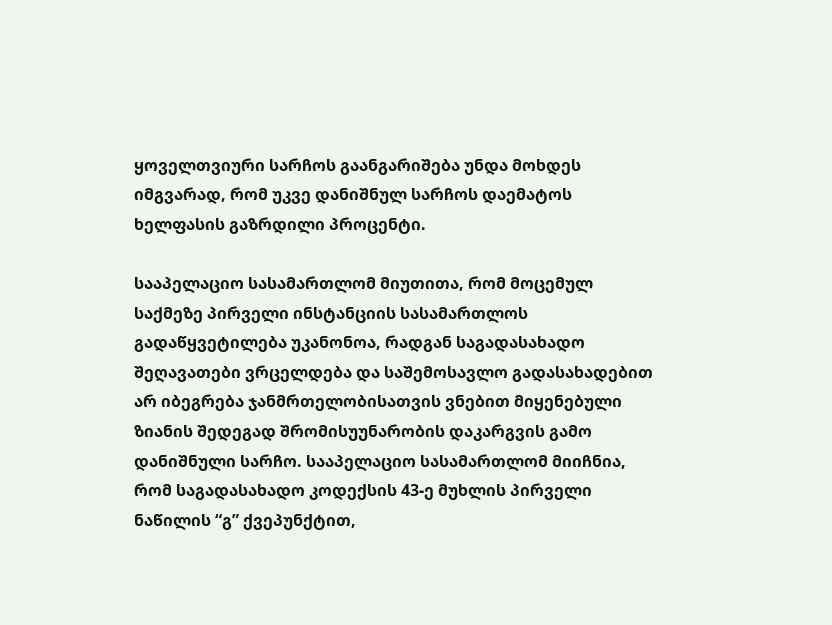ყოველთვიური სარჩოს გაანგარიშება უნდა მოხდეს იმგვარად, რომ უკვე დანიშნულ სარჩოს დაემატოს ხელფასის გაზრდილი პროცენტი.

სააპელაციო სასამართლომ მიუთითა, რომ მოცემულ საქმეზე პირველი ინსტანციის სასამართლოს გადაწყვეტილება უკანონოა, რადგან საგადასახადო შეღავათები ვრცელდება და საშემოსავლო გადასახადებით არ იბეგრება ჯანმრთელობისათვის ვნებით მიყენებული ზიანის შედეგად შრომისუუნარობის დაკარგვის გამო დანიშნული სარჩო. სააპელაციო სასამართლომ მიიჩნია, რომ საგადასახადო კოდექსის 43-ე მუხლის პირველი ნაწილის “გ” ქვეპუნქტით,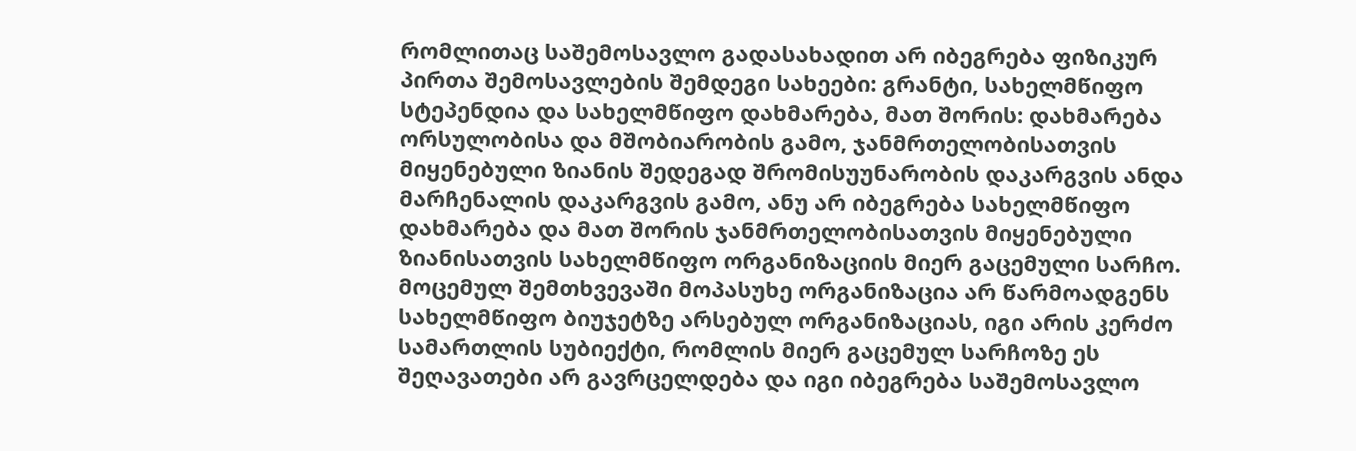რომლითაც საშემოსავლო გადასახადით არ იბეგრება ფიზიკურ პირთა შემოსავლების შემდეგი სახეები: გრანტი, სახელმწიფო სტეპენდია და სახელმწიფო დახმარება, მათ შორის: დახმარება ორსულობისა და მშობიარობის გამო, ჯანმრთელობისათვის მიყენებული ზიანის შედეგად შრომისუუნარობის დაკარგვის ანდა მარჩენალის დაკარგვის გამო, ანუ არ იბეგრება სახელმწიფო დახმარება და მათ შორის ჯანმრთელობისათვის მიყენებული ზიანისათვის სახელმწიფო ორგანიზაციის მიერ გაცემული სარჩო. მოცემულ შემთხვევაში მოპასუხე ორგანიზაცია არ წარმოადგენს სახელმწიფო ბიუჯეტზე არსებულ ორგანიზაციას, იგი არის კერძო სამართლის სუბიექტი, რომლის მიერ გაცემულ სარჩოზე ეს შეღავათები არ გავრცელდება და იგი იბეგრება საშემოსავლო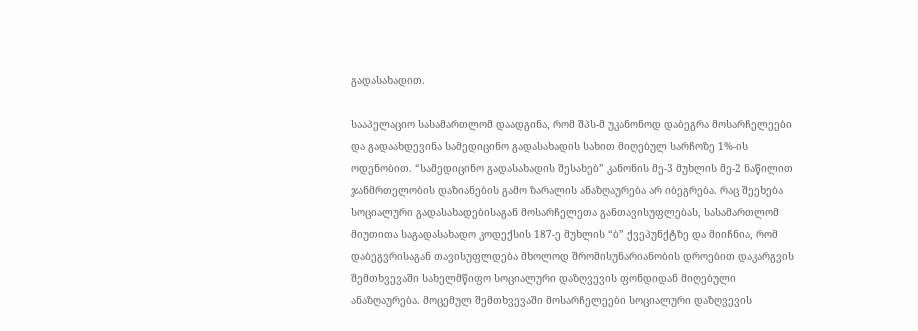გადასახადით.

სააპელაციო სასამართლომ დაადგინა, რომ შპს-მ უკანონოდ დაბეგრა მოსარჩელეები და გადაახდევინა სამედიცინო გადასახადის სახით მიღებულ სარჩოზე 1%-ის ოდენობით. “სამედიცინო გადასახადის შესახებ” კანონის მე-3 მუხლის მე-2 ნაწილით ჯანმრთელობის დაზიანების გამო ზარალის ანაზღაურება არ იბეგრება. რაც შეეხება სოციალური გადასახადებისაგან მოსარჩელეთა განთავისუფლებას, სასამართლომ მიუთითა საგადასახადო კოდექსის 187-ე მუხლის “ბ” ქვეპუნქტზე და მიიჩნია, რომ დაბეგვრისაგან თავისუფლდება მხოლოდ შრომისუნარიანობის დროებით დაკარგვის შემთხვევაში სახელმწიფო სოციალური დაზღვევის ფონდიდან მიღებული ანაზღაურება. მოცემულ შემთხვევაში მოსარჩელეები სოციალური დაზღვევის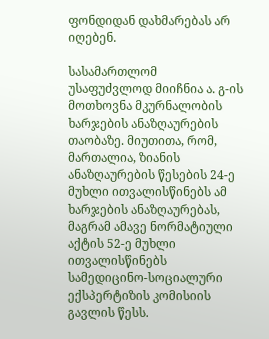ფონდიდან დახმარებას არ იღებენ.

სასამართლომ უსაფუძვლოდ მიიჩნია ა. გ-ის მოთხოვნა მკურნალობის ხარჯების ანაზღაურების თაობაზე. მიუთითა, რომ, მართალია, ზიანის ანაზღაურების წესების 24-ე მუხლი ითვალისწინებს ამ ხარჯების ანაზღაურებას, მაგრამ ამავე ნორმატიული აქტის 52-ე მუხლი ითვალისწინებს სამედიცინო-სოციალური ექსპერტიზის კომისიის გავლის წესს.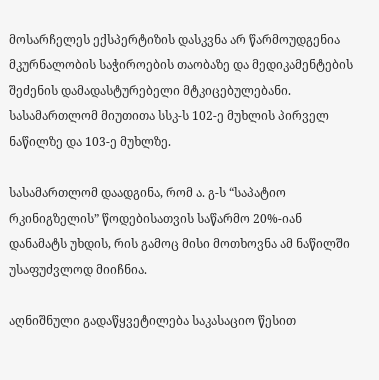მოსარჩელეს ექსპერტიზის დასკვნა არ წარმოუდგენია მკურნალობის საჭიროების თაობაზე და მედიკამენტების შეძენის დამადასტურებელი მტკიცებულებანი. სასამართლომ მიუთითა სსკ-ს 102-ე მუხლის პირველ ნაწილზე და 103-ე მუხლზე.

სასამართლომ დაადგინა, რომ ა. გ-ს “საპატიო რკინიგზელის” წოდებისათვის საწარმო 20%-იან დანამატს უხდის, რის გამოც მისი მოთხოვნა ამ ნაწილში უსაფუძვლოდ მიიჩნია.

აღნიშნული გადაწყვეტილება საკასაციო წესით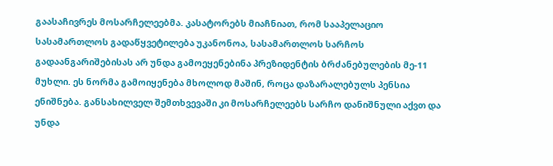გაასაჩივრეს მოსარჩელეებმა. კასატორებს მიაჩნიათ, რომ სააპელაციო სასამართლოს გადაწყვეტილება უკანონოა, სასამართლოს სარჩოს გადაანგარიშებისას არ უნდა გამოეყენებინა პრეზიდენტის ბრძანებულების მე-11 მუხლი. ეს ნორმა გამოიყენება მხოლოდ მაშინ, როცა დაზარალებულს პენსია ენიშნება. განსახილველ შემთხვევაში კი მოსარჩელეებს სარჩო დანიშნული აქვთ და უნდა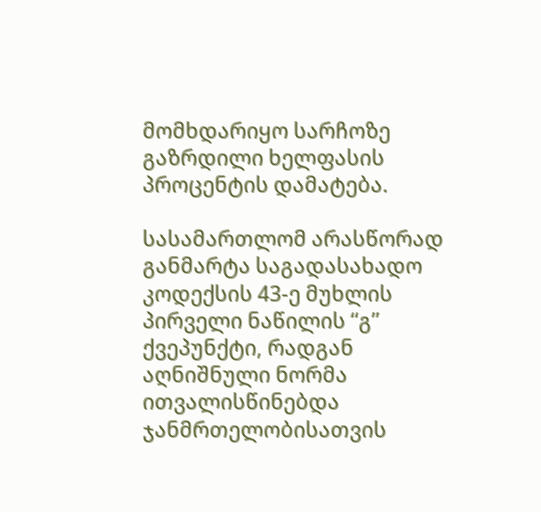მომხდარიყო სარჩოზე გაზრდილი ხელფასის პროცენტის დამატება.

სასამართლომ არასწორად განმარტა საგადასახადო კოდექსის 43-ე მუხლის პირველი ნაწილის “გ” ქვეპუნქტი, რადგან აღნიშნული ნორმა ითვალისწინებდა ჯანმრთელობისათვის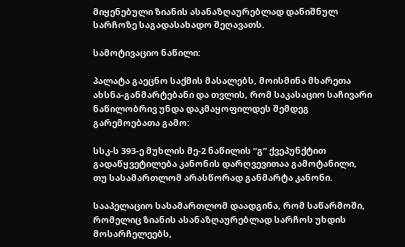მიყენებული ზიანის ასანაზღაურებლად დანიშნულ სარჩოზე საგადასახადო შეღავათს.

სამოტივაციო ნაწილი:

პალატა გაეცნო საქმის მასალებს, მოისმინა მხარეთა ახსნა-განმარტებანი და თვლის, რომ საკასაციო საჩივარი ნაწილობრივ უნდა დაკმაყოფილდეს შემდეგ გარემოებათა გამო:

სსკ-ს 393-ე მუხლის მე-2 ნაწილის “გ” ქვეპუნქტით გადაწყვეტილება კანონის დარღვევითაა გამოტანილი, თუ სასამართლომ არასწორად განმარტა კანონი.

სააპელაციო სასამართლომ დაადგინა, რომ საწარმოში, რომელიც ზიანის ასანაზღაურებლად სარჩოს უხდის მოსარჩელეებს,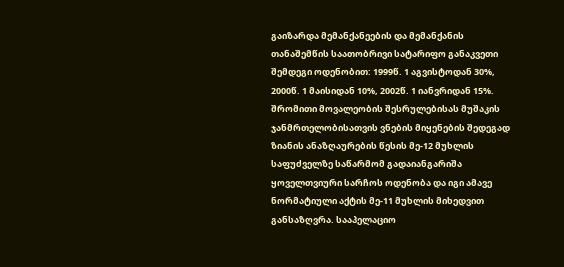გაიზარდა მემანქანეების და მემანქანის თანაშემწის საათობრივი სატარიფო განაკვეთი შემდეგი ოდენობით: 1999წ. 1 აგვისტოდან 30%, 2000წ. 1 მაისიდან 10%, 2002წ. 1 იანვრიდან 15%. შრომითი მოვალეობის შესრულებისას მუშაკის ჯანმრთელობისათვის ვნების მიყენების შედეგად ზიანის ანაზღაურების წესის მე-12 მუხლის საფუძველზე საწარმომ გადაიანგარიშა ყოველთვიური სარჩოს ოდენობა და იგი ამავე ნორმატიული აქტის მე-11 მუხლის მიხედვით განსაზღვრა. სააპელაციო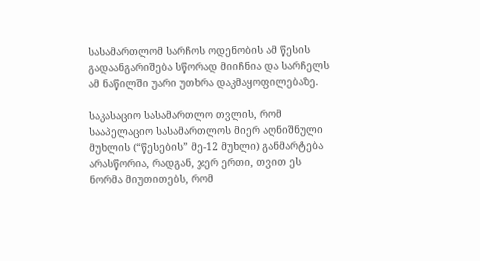სასამართლომ სარჩოს ოდენობის ამ წესის გადაანგარიშება სწორად მიიჩნია და სარჩელს ამ ნაწილში უარი უთხრა დაკმაყოფილებაზე.

საკასაციო სასამართლო თვლის, რომ სააპელაციო სასამართლოს მიერ აღნიშნული მუხლის (“წესების” მე-12 მუხლი) განმარტება არასწორია, რადგან, ჯერ ერთი, თვით ეს ნორმა მიუთითებს, რომ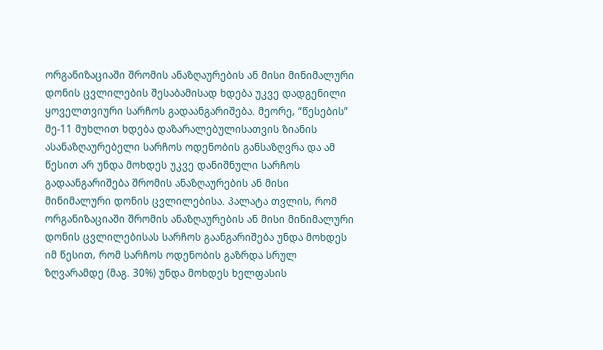ორგანიზაციაში შრომის ანაზღაურების ან მისი მინიმალური დონის ცვლილების შესაბამისად ხდება უკვე დადგენილი ყოველთვიური სარჩოს გადაანგარიშება. მეორე, “წესების” მე-11 მუხლით ხდება დაზარალებულისათვის ზიანის ასანაზღაურებელი სარჩოს ოდენობის განსაზღვრა და ამ წესით არ უნდა მოხდეს უკვე დანიშნული სარჩოს გადაანგარიშება შრომის ანაზღაურების ან მისი მინიმალური დონის ცვლილებისა. პალატა თვლის, რომ ორგანიზაციაში შრომის ანაზღაურების ან მისი მინიმალური დონის ცვლილებისას სარჩოს გაანგარიშება უნდა მოხდეს იმ წესით, რომ სარჩოს ოდენობის გაზრდა სრულ ზღვარამდე (მაგ. 30%) უნდა მოხდეს ხელფასის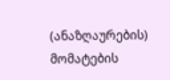(ანაზღაურების) მომატების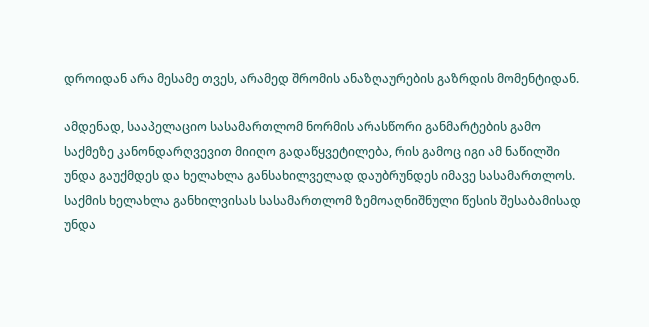დროიდან არა მესამე თვეს, არამედ შრომის ანაზღაურების გაზრდის მომენტიდან.

ამდენად, სააპელაციო სასამართლომ ნორმის არასწორი განმარტების გამო საქმეზე კანონდარღვევით მიიღო გადაწყვეტილება, რის გამოც იგი ამ ნაწილში უნდა გაუქმდეს და ხელახლა განსახილველად დაუბრუნდეს იმავე სასამართლოს. საქმის ხელახლა განხილვისას სასამართლომ ზემოაღნიშნული წესის შესაბამისად უნდა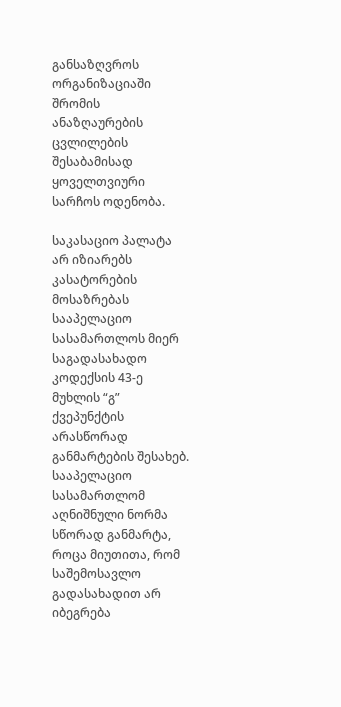განსაზღვროს ორგანიზაციაში შრომის ანაზღაურების ცვლილების შესაბამისად ყოველთვიური სარჩოს ოდენობა.

საკასაციო პალატა არ იზიარებს კასატორების მოსაზრებას სააპელაციო სასამართლოს მიერ საგადასახადო კოდექსის 43-ე მუხლის “გ” ქვეპუნქტის არასწორად განმარტების შესახებ. სააპელაციო სასამართლომ აღნიშნული ნორმა სწორად განმარტა, როცა მიუთითა, რომ საშემოსავლო გადასახადით არ იბეგრება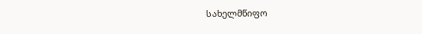სახელმწიფო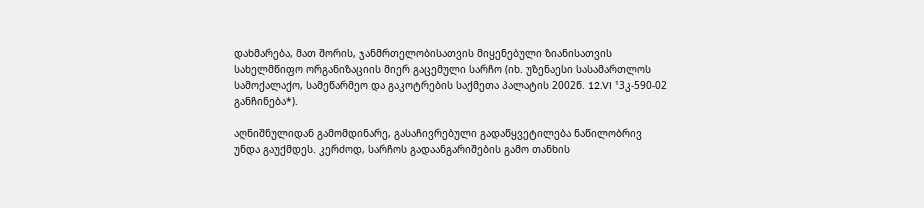დახმარება, მათ შორის, ჯანმრთელობისათვის მიყენებული ზიანისათვის სახელმწიფო ორგანიზაციის მიერ გაცემული სარჩო (იხ. უზენაესი სასამართლოს სამოქალაქო, სამეწარმეო და გაკოტრების საქმეთა პალატის 2002წ. 12.VI ¹3კ-590-02 განჩინება*).

აღნიშნულიდან გამომდინარე, გასაჩივრებული გადაწყვეტილება ნაწილობრივ უნდა გაუქმდეს. კერძოდ, სარჩოს გადაანგარიშების გამო თანხის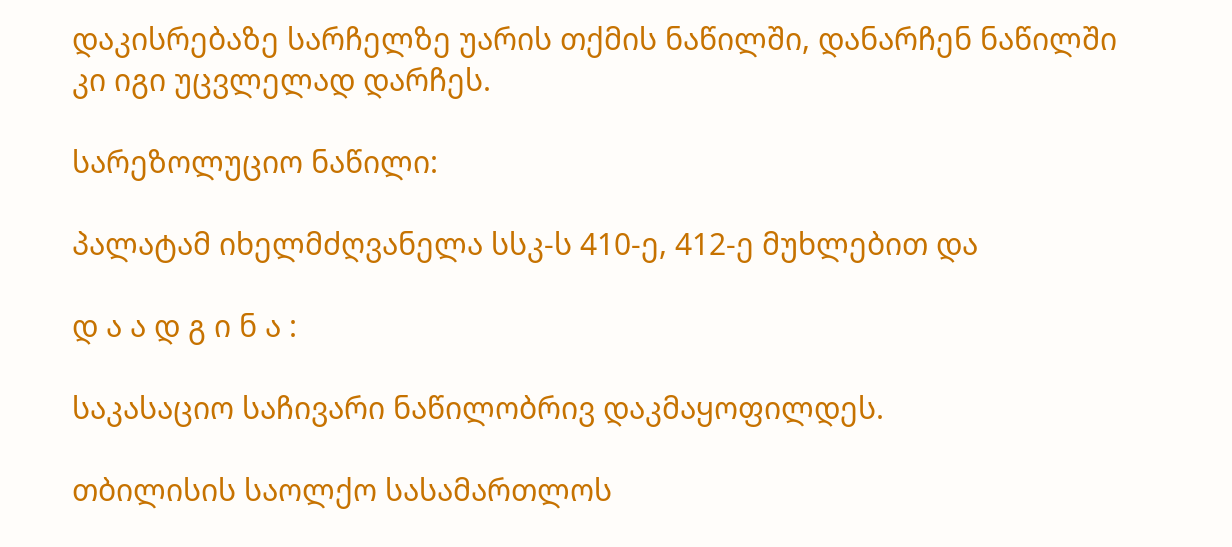დაკისრებაზე სარჩელზე უარის თქმის ნაწილში, დანარჩენ ნაწილში კი იგი უცვლელად დარჩეს.

სარეზოლუციო ნაწილი:

პალატამ იხელმძღვანელა სსკ-ს 410-ე, 412-ე მუხლებით და

დ ა ა დ გ ი ნ ა :

საკასაციო საჩივარი ნაწილობრივ დაკმაყოფილდეს.

თბილისის საოლქო სასამართლოს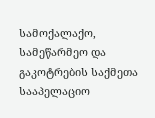სამოქალაქო, სამეწარმეო და გაკოტრების საქმეთა სააპელაციო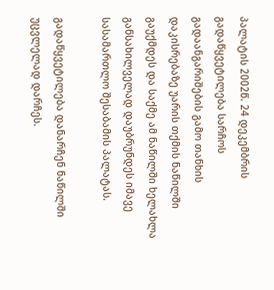პალატის 2002წ. 24 დეკემბრის გადაწყვეტილება სარჩოს გადაანგარიშების გამო თანხის დაკისრებაზე უარის თქმის ნაწილში გაუქმდეს და საქმე ამ ნაწილში ხელახლა განსახილველად დაუბრუნდეს იმავე სასამართლო შესაბამის პალატას.

გადაწყვეტილება დანარჩენ ნაწილში უცვლელად დარჩეს.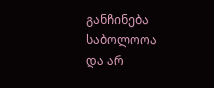განჩინება საბოლოოა და არ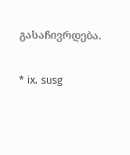გასაჩივრდება.

* ix. susg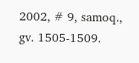2002, # 9, samoq., gv. 1505-1509.